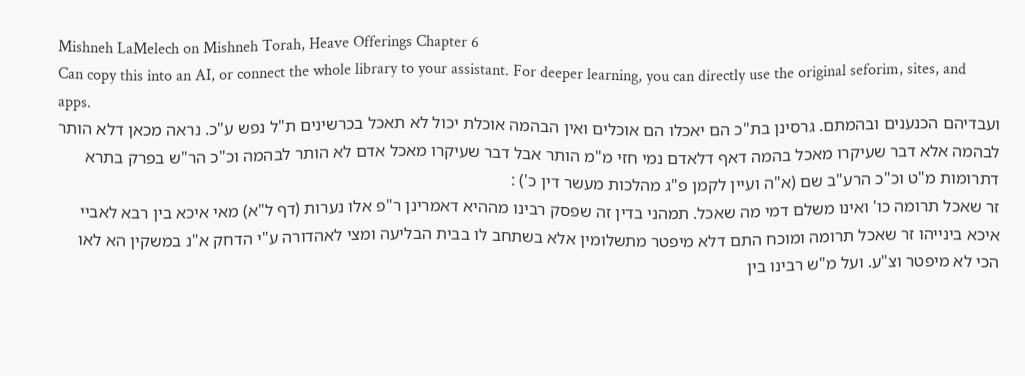Mishneh LaMelech on Mishneh Torah, Heave Offerings Chapter 6
Can copy this into an AI, or connect the whole library to your assistant. For deeper learning, you can directly use the original seforim, sites, and apps.
ועבדיהם הכנענים ובהמתם. גרסינן בת"כ הם יאכלו הם אוכלים ואין הבהמה אוכלת יכול לא תאכל בכרשינים ת"ל נפש ע"כ. נראה מכאן דלא הותר לבהמה אלא דבר שעיקרו מאכל בהמה דאף דלאדם נמי חזי מ"מ הותר אבל דבר שעיקרו מאכל אדם לא הותר לבהמה וכ"כ הר"ש בפרק בתרא דתרומות מ"ט וכ"כ הרע"ב שם (א"ה ועיין לקמן פ"ג מהלכות מעשר דין כ') :
זר שאכל תרומה כו' ואינו משלם דמי מה שאכל. תמהני בדין זה שפסק רבינו מההיא דאמרינן ר"פ אלו נערות (דף ל"א) מאי איכא בין רבא לאביי איכא בינייהו זר שאכל תרומה ומוכח התם דלא מיפטר מתשלומין אלא בשתחב לו בבית הבליעה ומצי לאהדורה ע"י הדחק א"נ במשקין הא לאו הכי לא מיפטר וצ"ע. ועל מ"ש רבינו בין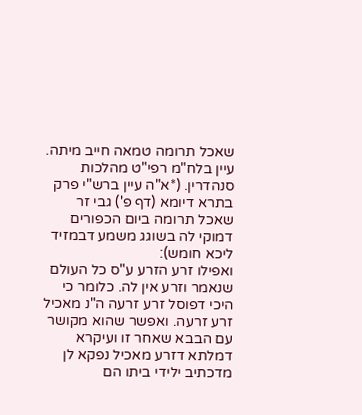שאכל תרומה טמאה חייב מיתה. עיין בלח"מ רפי"ט מהלכות סנהדרין. (*א"ה עיין ברש"י פרק בתרא דיומא (דף פ') גבי זר שאכל תרומה ביום הכפורים דמוקי לה בשוגג משמע דבמזיד ליכא חומש):
ואפילו זרע הזרע ע"ס כל העולם שנאמר וזרע אין לה. כלומר כי היכי דפוסל זרע זרעה ה"נ מאכיל זרע זרעה. ואפשר שהוא מקושר עם הבבא שאחר זו ועיקרא דמלתא דזרע מאכיל נפקא לן מדכתיב ילידי ביתו הם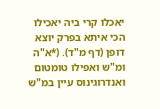יאכלו קרי ביה יאכילו הכי איתא בפרק יוצא דופן (דף מ"ד). (*א"ה ומ"ש ואפילו טומטום ואנדרוגינוס עיין במ"ש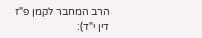הרב המחבר לקמן פ"ז דין י"ד):